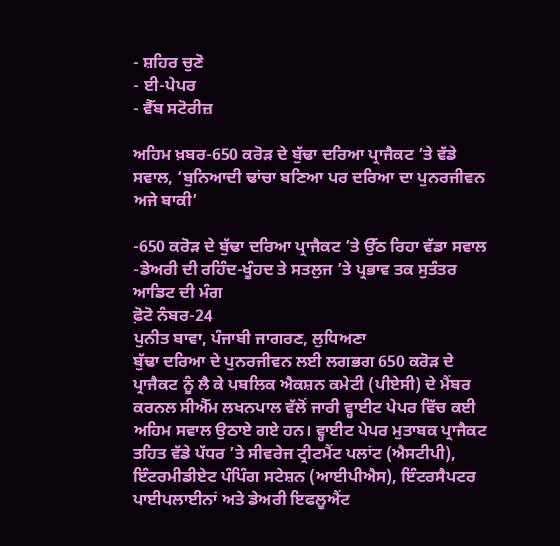- ਸ਼ਹਿਰ ਚੁਣੋ
- ਈ-ਪੇਪਰ
- ਵੈੱਬ ਸਟੋਰੀਜ਼

ਅਹਿਮ ਖ਼ਬਰ-650 ਕਰੋੜ ਦੇ ਬੁੱਢਾ ਦਰਿਆ ਪ੍ਰਾਜੈਕਟ ’ਤੇ ਵੱਡੇ ਸਵਾਲ, ‘ਬੁਨਿਆਦੀ ਢਾਂਚਾ ਬਣਿਆ ਪਰ ਦਰਿਆ ਦਾ ਪੁਨਰਜੀਵਨ ਅਜੇ ਬਾਕੀ’

-650 ਕਰੋੜ ਦੇ ਬੁੱਢਾ ਦਰਿਆ ਪ੍ਰਾਜੈਕਟ ’ਤੇ ਉੱਠ ਰਿਹਾ ਵੱਡਾ ਸਵਾਲ
-ਡੇਅਰੀ ਦੀ ਰਹਿੰਦ-ਖੂੰਹਦ ਤੇ ਸਤਲੁਜ ’ਤੇ ਪ੍ਰਭਾਵ ਤਕ ਸੁਤੰਤਰ ਆਡਿਟ ਦੀ ਮੰਗ
ਫ਼ੋਟੋ ਨੰਬਰ-24
ਪੁਨੀਤ ਬਾਵਾ, ਪੰਜਾਬੀ ਜਾਗਰਣ, ਲੁਧਿਅਣਾ
ਬੁੱਢਾ ਦਰਿਆ ਦੇ ਪੁਨਰਜੀਵਨ ਲਈ ਲਗਭਗ 650 ਕਰੋੜ ਦੇ ਪ੍ਰਾਜੈਕਟ ਨੂੰ ਲੈ ਕੇ ਪਬਲਿਕ ਐਕਸ਼ਨ ਕਮੇਟੀ (ਪੀਏਸੀ) ਦੇ ਮੈਂਬਰ ਕਰਨਲ ਸੀਐੱਮ ਲਖਨਪਾਲ ਵੱਲੋਂ ਜਾਰੀ ਵ੍ਹਾਈਟ ਪੇਪਰ ਵਿੱਚ ਕਈ ਅਹਿਮ ਸਵਾਲ ਉਠਾਏ ਗਏ ਹਨ। ਵ੍ਹਾਈਟ ਪੇਪਰ ਮੁਤਾਬਕ ਪ੍ਰਾਜੈਕਟ ਤਹਿਤ ਵੱਡੇ ਪੱਧਰ ’ਤੇ ਸੀਵਰੇਜ ਟ੍ਰੀਟਮੈਂਟ ਪਲਾਂਟ (ਐਸਟੀਪੀ), ਇੰਟਰਮੀਡੀਏਟ ਪੰਪਿੰਗ ਸਟੇਸ਼ਨ (ਆਈਪੀਐਸ), ਇੰਟਰਸੈਪਟਰ ਪਾਈਪਲਾਈਨਾਂ ਅਤੇ ਡੇਅਰੀ ਇਫਲੂਐਂਟ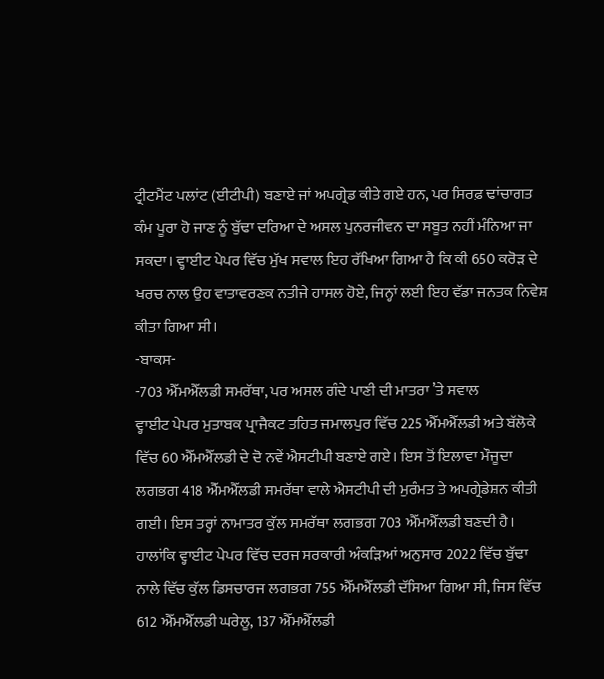ਟ੍ਰੀਟਮੈਂਟ ਪਲਾਂਟ (ਈਟੀਪੀ) ਬਣਾਏ ਜਾਂ ਅਪਗ੍ਰੇਡ ਕੀਤੇ ਗਏ ਹਨ, ਪਰ ਸਿਰਫ਼ ਢਾਂਚਾਗਤ ਕੰਮ ਪੂਰਾ ਹੋ ਜਾਣ ਨੂੰ ਬੁੱਢਾ ਦਰਿਆ ਦੇ ਅਸਲ ਪੁਨਰਜੀਵਨ ਦਾ ਸਬੂਤ ਨਹੀਂ ਮੰਨਿਆ ਜਾ ਸਕਦਾ। ਵ੍ਹਾਈਟ ਪੇਪਰ ਵਿੱਚ ਮੁੱਖ ਸਵਾਲ ਇਹ ਰੱਖਿਆ ਗਿਆ ਹੈ ਕਿ ਕੀ 650 ਕਰੋੜ ਦੇ ਖਰਚ ਨਾਲ ਉਹ ਵਾਤਾਵਰਣਕ ਨਤੀਜੇ ਹਾਸਲ ਹੋਏ, ਜਿਨ੍ਹਾਂ ਲਈ ਇਹ ਵੱਡਾ ਜਨਤਕ ਨਿਵੇਸ਼ ਕੀਤਾ ਗਿਆ ਸੀ।
-ਬਾਕਸ-
-703 ਐੱਮਐੱਲਡੀ ਸਮਰੱਥਾ, ਪਰ ਅਸਲ ਗੰਦੇ ਪਾਣੀ ਦੀ ਮਾਤਰਾ ’ਤੇ ਸਵਾਲ
ਵ੍ਹਾਈਟ ਪੇਪਰ ਮੁਤਾਬਕ ਪ੍ਰਾਜੈਕਟ ਤਹਿਤ ਜਮਾਲਪੁਰ ਵਿੱਚ 225 ਐੱਮਐੱਲਡੀ ਅਤੇ ਬੱਲੋਕੇ ਵਿੱਚ 60 ਐੱਮਐੱਲਡੀ ਦੇ ਦੋ ਨਵੇਂ ਐਸਟੀਪੀ ਬਣਾਏ ਗਏ। ਇਸ ਤੋਂ ਇਲਾਵਾ ਮੌਜੂਦਾ ਲਗਭਗ 418 ਐੱਮਐੱਲਡੀ ਸਮਰੱਥਾ ਵਾਲੇ ਐਸਟੀਪੀ ਦੀ ਮੁਰੰਮਤ ਤੇ ਅਪਗ੍ਰੇਡੇਸ਼ਨ ਕੀਤੀ ਗਈ। ਇਸ ਤਰ੍ਹਾਂ ਨਾਮਾਤਰ ਕੁੱਲ ਸਮਰੱਥਾ ਲਗਭਗ 703 ਐੱਮਐੱਲਡੀ ਬਣਦੀ ਹੈ। ਹਾਲਾਂਕਿ ਵ੍ਹਾਈਟ ਪੇਪਰ ਵਿੱਚ ਦਰਜ ਸਰਕਾਰੀ ਅੰਕੜਿਆਂ ਅਨੁਸਾਰ 2022 ਵਿੱਚ ਬੁੱਢਾ ਨਾਲੇ ਵਿੱਚ ਕੁੱਲ ਡਿਸਚਾਰਜ ਲਗਭਗ 755 ਐੱਮਐੱਲਡੀ ਦੱਸਿਆ ਗਿਆ ਸੀ, ਜਿਸ ਵਿੱਚ 612 ਐੱਮਐੱਲਡੀ ਘਰੇਲੂ, 137 ਐੱਮਐੱਲਡੀ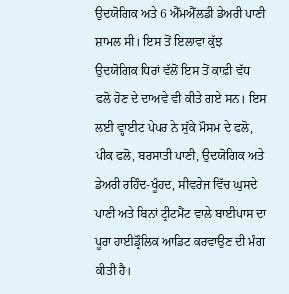ਉਦਯੋਗਿਕ ਅਤੇ 6 ਐੱਮਐੱਲਡੀ ਡੇਅਰੀ ਪਾਣੀ ਸ਼ਾਮਲ ਸੀ। ਇਸ ਤੋਂ ਇਲਾਵਾ ਕੁੱਝ ਉਦਯੋਗਿਕ ਧਿਰਾਂ ਵੱਲੋਂ ਇਸ ਤੋਂ ਕਾਫ਼ੀ ਵੱਧ ਫਲੋ ਹੋਣ ਦੇ ਦਾਅਵੇ ਵੀ ਕੀਤੇ ਗਏ ਸਨ। ਇਸ ਲਈ ਵ੍ਹਾਈਟ ਪੇਪਰ ਨੇ ਸੁੱਕੇ ਮੌਸਮ ਦੇ ਫਲੋ, ਪੀਕ ਫਲੋ, ਬਰਸਾਤੀ ਪਾਣੀ, ਉਦਯੋਗਿਕ ਅਤੇ ਡੇਅਰੀ ਰਹਿੰਦ-ਖੂੰਹਦ, ਸੀਵਰੇਜ ਵਿੱਚ ਘੁਸਦੇ ਪਾਣੀ ਅਤੇ ਬਿਨਾਂ ਟ੍ਰੀਟਮੈਂਟ ਵਾਲੇ ਬਾਈਪਾਸ ਦਾ ਪੂਰਾ ਹਾਈਡ੍ਰੌਲਿਕ ਆਡਿਟ ਕਰਵਾਉਣ ਦੀ ਮੰਗ ਕੀਤੀ ਹੈ।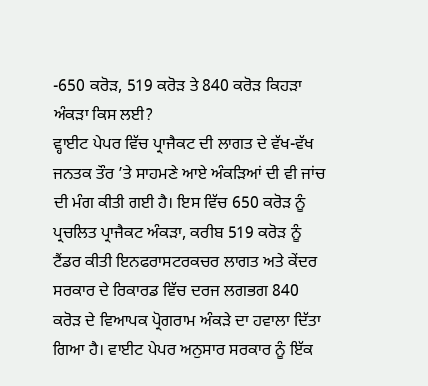-650 ਕਰੋੜ, 519 ਕਰੋੜ ਤੇ 840 ਕਰੋੜ ਕਿਹੜਾ ਅੰਕੜਾ ਕਿਸ ਲਈ?
ਵ੍ਹਾਈਟ ਪੇਪਰ ਵਿੱਚ ਪ੍ਰਾਜੈਕਟ ਦੀ ਲਾਗਤ ਦੇ ਵੱਖ-ਵੱਖ ਜਨਤਕ ਤੌਰ ’ਤੇ ਸਾਹਮਣੇ ਆਏ ਅੰਕੜਿਆਂ ਦੀ ਵੀ ਜਾਂਚ ਦੀ ਮੰਗ ਕੀਤੀ ਗਈ ਹੈ। ਇਸ ਵਿੱਚ 650 ਕਰੋੜ ਨੂੰ ਪ੍ਰਚਲਿਤ ਪ੍ਰਾਜੈਕਟ ਅੰਕੜਾ, ਕਰੀਬ 519 ਕਰੋੜ ਨੂੰ ਟੈਂਡਰ ਕੀਤੀ ਇਨਫਰਾਸਟਰਕਚਰ ਲਾਗਤ ਅਤੇ ਕੇਂਦਰ ਸਰਕਾਰ ਦੇ ਰਿਕਾਰਡ ਵਿੱਚ ਦਰਜ ਲਗਭਗ 840 ਕਰੋੜ ਦੇ ਵਿਆਪਕ ਪ੍ਰੋਗਰਾਮ ਅੰਕੜੇ ਦਾ ਹਵਾਲਾ ਦਿੱਤਾ ਗਿਆ ਹੈ। ਵਾਈਟ ਪੇਪਰ ਅਨੁਸਾਰ ਸਰਕਾਰ ਨੂੰ ਇੱਕ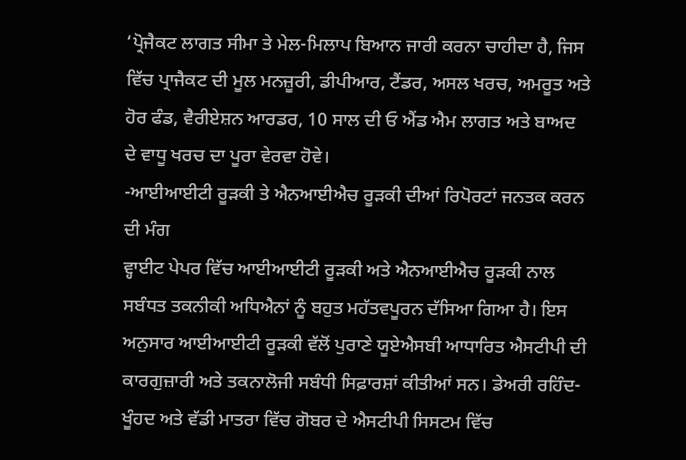‘ਪ੍ਰੋਜੈਕਟ ਲਾਗਤ ਸੀਮਾ ਤੇ ਮੇਲ-ਮਿਲਾਪ ਬਿਆਨ ਜਾਰੀ ਕਰਨਾ ਚਾਹੀਦਾ ਹੈ, ਜਿਸ ਵਿੱਚ ਪ੍ਰਾਜੈਕਟ ਦੀ ਮੂਲ ਮਨਜ਼ੂਰੀ, ਡੀਪੀਆਰ, ਟੈਂਡਰ, ਅਸਲ ਖਰਚ, ਅਮਰੂਤ ਅਤੇ ਹੋਰ ਫੰਡ, ਵੈਰੀਏਸ਼ਨ ਆਰਡਰ, 10 ਸਾਲ ਦੀ ਓ ਐਂਡ ਐਮ ਲਾਗਤ ਅਤੇ ਬਾਅਦ ਦੇ ਵਾਧੂ ਖਰਚ ਦਾ ਪੂਰਾ ਵੇਰਵਾ ਹੋਵੇ।
-ਆਈਆਈਟੀ ਰੂੜਕੀ ਤੇ ਐਨਆਈਐਚ ਰੂੜਕੀ ਦੀਆਂ ਰਿਪੋਰਟਾਂ ਜਨਤਕ ਕਰਨ ਦੀ ਮੰਗ
ਵ੍ਹਾਈਟ ਪੇਪਰ ਵਿੱਚ ਆਈਆਈਟੀ ਰੂੜਕੀ ਅਤੇ ਐਨਆਈਐਚ ਰੂੜਕੀ ਨਾਲ ਸਬੰਧਤ ਤਕਨੀਕੀ ਅਧਿਐਨਾਂ ਨੂੰ ਬਹੁਤ ਮਹੱਤਵਪੂਰਨ ਦੱਸਿਆ ਗਿਆ ਹੈ। ਇਸ ਅਨੁਸਾਰ ਆਈਆਈਟੀ ਰੂੜਕੀ ਵੱਲੋਂ ਪੁਰਾਣੇ ਯੂਏਐਸਬੀ ਆਧਾਰਿਤ ਐਸਟੀਪੀ ਦੀ ਕਾਰਗੁਜ਼ਾਰੀ ਅਤੇ ਤਕਨਾਲੋਜੀ ਸਬੰਧੀ ਸਿਫ਼ਾਰਸ਼ਾਂ ਕੀਤੀਆਂ ਸਨ। ਡੇਅਰੀ ਰਹਿੰਦ-ਖੂੰਹਦ ਅਤੇ ਵੱਡੀ ਮਾਤਰਾ ਵਿੱਚ ਗੋਬਰ ਦੇ ਐਸਟੀਪੀ ਸਿਸਟਮ ਵਿੱਚ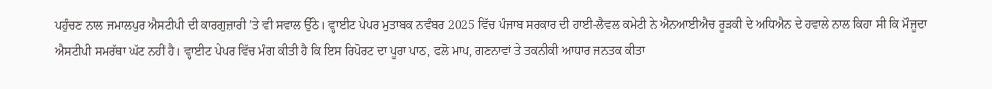ਪਹੁੰਚਣ ਨਾਲ ਜਮਾਲਪੁਰ ਐਸਟੀਪੀ ਦੀ ਕਾਰਗੁਜ਼ਾਰੀ ’ਤੇ ਵੀ ਸਵਾਲ ਉੱਠੇ। ਵ੍ਹਾਈਟ ਪੇਪਰ ਮੁਤਾਬਕ ਨਵੰਬਰ 2025 ਵਿੱਚ ਪੰਜਾਬ ਸਰਕਾਰ ਦੀ ਹਾਈ-ਲੈਵਲ ਕਮੇਟੀ ਨੇ ਐਨਆਈਐਚ ਰੂੜਕੀ ਦੇ ਅਧਿਐਨ ਦੇ ਹਵਾਲੇ ਨਾਲ ਕਿਹਾ ਸੀ ਕਿ ਮੌਜੂਦਾ ਐਸਟੀਪੀ ਸਮਰੱਥਾ ਘੱਟ ਨਹੀਂ ਹੈ। ਵ੍ਹਾਈਟ ਪੇਪਰ ਵਿੱਚ ਮੰਗ ਕੀਤੀ ਹੈ ਕਿ ਇਸ ਰਿਪੋਰਟ ਦਾ ਪੂਰਾ ਪਾਠ, ਫਲੋ ਮਾਪ, ਗਣਨਾਵਾਂ ਤੇ ਤਕਨੀਕੀ ਆਧਾਰ ਜਨਤਕ ਕੀਤਾ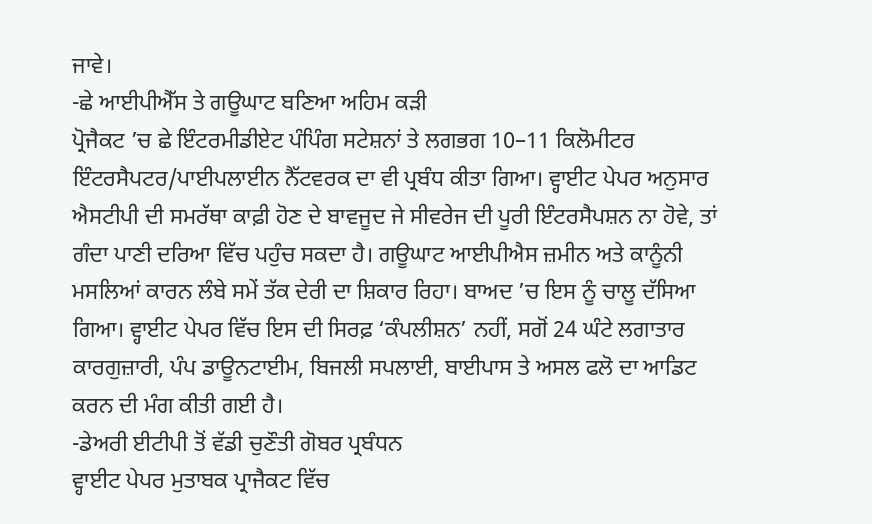ਜਾਵੇ।
-ਛੇ ਆਈਪੀਐੱਸ ਤੇ ਗਊਘਾਟ ਬਣਿਆ ਅਹਿਮ ਕੜੀ
ਪ੍ਰੋਜੈਕਟ ’ਚ ਛੇ ਇੰਟਰਮੀਡੀਏਟ ਪੰਪਿੰਗ ਸਟੇਸ਼ਨਾਂ ਤੇ ਲਗਭਗ 10–11 ਕਿਲੋਮੀਟਰ ਇੰਟਰਸੈਪਟਰ/ਪਾਈਪਲਾਈਨ ਨੈੱਟਵਰਕ ਦਾ ਵੀ ਪ੍ਰਬੰਧ ਕੀਤਾ ਗਿਆ। ਵ੍ਹਾਈਟ ਪੇਪਰ ਅਨੁਸਾਰ ਐਸਟੀਪੀ ਦੀ ਸਮਰੱਥਾ ਕਾਫ਼ੀ ਹੋਣ ਦੇ ਬਾਵਜੂਦ ਜੇ ਸੀਵਰੇਜ ਦੀ ਪੂਰੀ ਇੰਟਰਸੈਪਸ਼ਨ ਨਾ ਹੋਵੇ, ਤਾਂ ਗੰਦਾ ਪਾਣੀ ਦਰਿਆ ਵਿੱਚ ਪਹੁੰਚ ਸਕਦਾ ਹੈ। ਗਊਘਾਟ ਆਈਪੀਐਸ ਜ਼ਮੀਨ ਅਤੇ ਕਾਨੂੰਨੀ ਮਸਲਿਆਂ ਕਾਰਨ ਲੰਬੇ ਸਮੇਂ ਤੱਕ ਦੇਰੀ ਦਾ ਸ਼ਿਕਾਰ ਰਿਹਾ। ਬਾਅਦ ’ਚ ਇਸ ਨੂੰ ਚਾਲੂ ਦੱਸਿਆ ਗਿਆ। ਵ੍ਹਾਈਟ ਪੇਪਰ ਵਿੱਚ ਇਸ ਦੀ ਸਿਰਫ਼ ‘ਕੰਪਲੀਸ਼ਨ’ ਨਹੀਂ, ਸਗੋਂ 24 ਘੰਟੇ ਲਗਾਤਾਰ ਕਾਰਗੁਜ਼ਾਰੀ, ਪੰਪ ਡਾਊਨਟਾਈਮ, ਬਿਜਲੀ ਸਪਲਾਈ, ਬਾਈਪਾਸ ਤੇ ਅਸਲ ਫਲੋ ਦਾ ਆਡਿਟ ਕਰਨ ਦੀ ਮੰਗ ਕੀਤੀ ਗਈ ਹੈ।
-ਡੇਅਰੀ ਈਟੀਪੀ ਤੋਂ ਵੱਡੀ ਚੁਣੌਤੀ ਗੋਬਰ ਪ੍ਰਬੰਧਨ
ਵ੍ਹਾਈਟ ਪੇਪਰ ਮੁਤਾਬਕ ਪ੍ਰਾਜੈਕਟ ਵਿੱਚ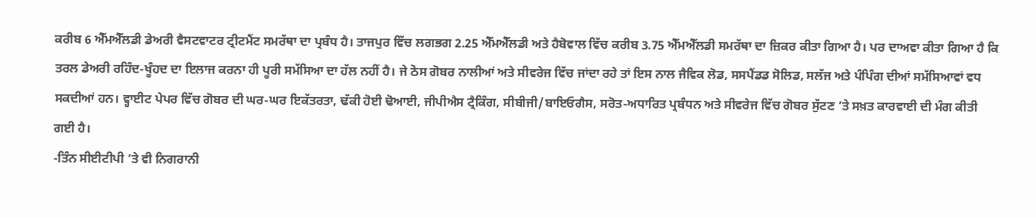ਕਰੀਬ 6 ਐੱਮਐੱਲਡੀ ਡੇਅਰੀ ਵੈਸਟਵਾਟਰ ਟ੍ਰੀਟਮੈਂਟ ਸਮਰੱਥਾ ਦਾ ਪ੍ਰਬੰਧ ਹੈ। ਤਾਜਪੁਰ ਵਿੱਚ ਲਗਭਗ 2.25 ਐੱਮਐੱਲਡੀ ਅਤੇ ਹੈਬੋਵਾਲ ਵਿੱਚ ਕਰੀਬ 3.75 ਐੱਮਐੱਲਡੀ ਸਮਰੱਥਾ ਦਾ ਜ਼ਿਕਰ ਕੀਤਾ ਗਿਆ ਹੈ। ਪਰ ਦਾਅਵਾ ਕੀਤਾ ਗਿਆ ਹੈ ਕਿ ਤਰਲ ਡੇਅਰੀ ਰਹਿੰਦ-ਖੂੰਹਦ ਦਾ ਇਲਾਜ ਕਰਨਾ ਹੀ ਪੂਰੀ ਸਮੱਸਿਆ ਦਾ ਹੱਲ ਨਹੀਂ ਹੈ। ਜੇ ਠੋਸ ਗੋਬਰ ਨਾਲੀਆਂ ਅਤੇ ਸੀਵਰੇਜ ਵਿੱਚ ਜਾਂਦਾ ਰਹੇ ਤਾਂ ਇਸ ਨਾਲ ਜੈਵਿਕ ਲੋਡ, ਸਸਪੈਂਡਡ ਸੋਲਿਡ, ਸਲੱਜ ਅਤੇ ਪੰਪਿੰਗ ਦੀਆਂ ਸਮੱਸਿਆਵਾਂ ਵਧ ਸਕਦੀਆਂ ਹਨ। ਵ੍ਹਾਈਟ ਪੇਪਰ ਵਿੱਚ ਗੋਬਰ ਦੀ ਘਰ-ਘਰ ਇਕੱਤਰਤਾ, ਢੱਕੀ ਹੋਈ ਢੋਆਈ, ਜੀਪੀਐਸ ਟ੍ਰੈਕਿੰਗ, ਸੀਬੀਜੀ/ਬਾਇਓਗੈਸ, ਸਰੋਤ-ਅਧਾਰਿਤ ਪ੍ਰਬੰਧਨ ਅਤੇ ਸੀਵਰੇਜ ਵਿੱਚ ਗੋਬਰ ਸੁੱਟਣ ’ਤੇ ਸਖ਼ਤ ਕਾਰਵਾਈ ਦੀ ਮੰਗ ਕੀਤੀ ਗਈ ਹੈ।
-ਤਿੰਨ ਸੀਈਟੀਪੀ ’ਤੇ ਵੀ ਨਿਗਰਾਨੀ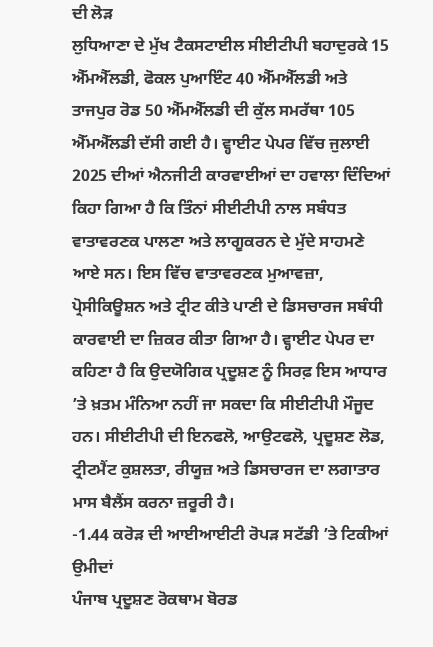ਦੀ ਲੋੜ
ਲੁਧਿਆਣਾ ਦੇ ਮੁੱਖ ਟੈਕਸਟਾਈਲ ਸੀਈਟੀਪੀ ਬਹਾਦੁਰਕੇ 15 ਐੱਮਐੱਲਡੀ, ਫੋਕਲ ਪੁਆਇੰਟ 40 ਐੱਮਐੱਲਡੀ ਅਤੇ ਤਾਜਪੁਰ ਰੋਡ 50 ਐੱਮਐੱਲਡੀ ਦੀ ਕੁੱਲ ਸਮਰੱਥਾ 105 ਐੱਮਐੱਲਡੀ ਦੱਸੀ ਗਈ ਹੈ। ਵ੍ਹਾਈਟ ਪੇਪਰ ਵਿੱਚ ਜੁਲਾਈ 2025 ਦੀਆਂ ਐਨਜੀਟੀ ਕਾਰਵਾਈਆਂ ਦਾ ਹਵਾਲਾ ਦਿੰਦਿਆਂ ਕਿਹਾ ਗਿਆ ਹੈ ਕਿ ਤਿੰਨਾਂ ਸੀਈਟੀਪੀ ਨਾਲ ਸਬੰਧਤ ਵਾਤਾਵਰਣਕ ਪਾਲਣਾ ਅਤੇ ਲਾਗੂਕਰਨ ਦੇ ਮੁੱਦੇ ਸਾਹਮਣੇ ਆਏ ਸਨ। ਇਸ ਵਿੱਚ ਵਾਤਾਵਰਣਕ ਮੁਆਵਜ਼ਾ, ਪ੍ਰੋਸੀਕਿਊਸ਼ਨ ਅਤੇ ਟ੍ਰੀਟ ਕੀਤੇ ਪਾਣੀ ਦੇ ਡਿਸਚਾਰਜ ਸਬੰਧੀ ਕਾਰਵਾਈ ਦਾ ਜ਼ਿਕਰ ਕੀਤਾ ਗਿਆ ਹੈ। ਵ੍ਹਾਈਟ ਪੇਪਰ ਦਾ ਕਹਿਣਾ ਹੈ ਕਿ ਉਦਯੋਗਿਕ ਪ੍ਰਦੂਸ਼ਣ ਨੂੰ ਸਿਰਫ਼ ਇਸ ਆਧਾਰ ’ਤੇ ਖ਼ਤਮ ਮੰਨਿਆ ਨਹੀਂ ਜਾ ਸਕਦਾ ਕਿ ਸੀਈਟੀਪੀ ਮੌਜੂਦ ਹਨ। ਸੀਈਟੀਪੀ ਦੀ ਇਨਫਲੋ, ਆਉਟਫਲੋ, ਪ੍ਰਦੂਸ਼ਣ ਲੋਡ, ਟ੍ਰੀਟਮੈਂਟ ਕੁਸ਼ਲਤਾ, ਰੀਯੂਜ਼ ਅਤੇ ਡਿਸਚਾਰਜ ਦਾ ਲਗਾਤਾਰ ਮਾਸ ਬੈਲੈਂਸ ਕਰਨਾ ਜ਼ਰੂਰੀ ਹੈ।
-1.44 ਕਰੋੜ ਦੀ ਆਈਆਈਟੀ ਰੋਪੜ ਸਟੱਡੀ ’ਤੇ ਟਿਕੀਆਂ ਉਮੀਦਾਂ
ਪੰਜਾਬ ਪ੍ਰਦੂਸ਼ਣ ਰੋਕਥਾਮ ਬੋਰਡ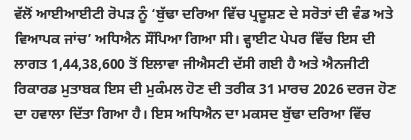ਵੱਲੋਂ ਆਈਆਈਟੀ ਰੋਪੜ ਨੂੰ ‘ਬੁੱਢਾ ਦਰਿਆ ਵਿੱਚ ਪ੍ਰਦੂਸ਼ਣ ਦੇ ਸਰੋਤਾਂ ਦੀ ਵੰਡ ਅਤੇ ਵਿਆਪਕ ਜਾਂਚ’ ਅਧਿਐਨ ਸੌਂਪਿਆ ਗਿਆ ਸੀ। ਵ੍ਹਾਈਟ ਪੇਪਰ ਵਿੱਚ ਇਸ ਦੀ ਲਾਗਤ 1,44,38,600 ਤੋਂ ਇਲਾਵਾ ਜੀਐਸਟੀ ਦੱਸੀ ਗਈ ਹੈ ਅਤੇ ਐਨਜੀਟੀ ਰਿਕਾਰਡ ਮੁਤਾਬਕ ਇਸ ਦੀ ਮੁਕੰਮਲ ਹੋਣ ਦੀ ਤਰੀਕ 31 ਮਾਰਚ 2026 ਦਰਜ ਹੋਣ ਦਾ ਹਵਾਲਾ ਦਿੱਤਾ ਗਿਆ ਹੈ। ਇਸ ਅਧਿਐਨ ਦਾ ਮਕਸਦ ਬੁੱਢਾ ਦਰਿਆ ਵਿੱਚ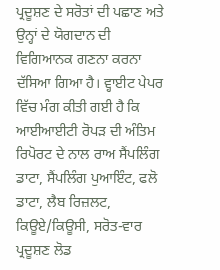ਪ੍ਰਦੂਸ਼ਣ ਦੇ ਸਰੋਤਾਂ ਦੀ ਪਛਾਣ ਅਤੇ ਉਨ੍ਹਾਂ ਦੇ ਯੋਗਦਾਨ ਦੀ ਵਿਗਿਆਨਕ ਗਣਨਾ ਕਰਨਾ ਦੱਸਿਆ ਗਿਆ ਹੈ। ਵ੍ਹਾਈਟ ਪੇਪਰ ਵਿੱਚ ਮੰਗ ਕੀਤੀ ਗਈ ਹੈ ਕਿ ਆਈਆਈਟੀ ਰੋਪੜ ਦੀ ਅੰਤਿਮ ਰਿਪੋਰਟ ਦੇ ਨਾਲ ਰਾਅ ਸੈਂਪਲਿੰਗ ਡਾਟਾ, ਸੈਂਪਲਿੰਗ ਪੁਆਇੰਟ, ਫਲੋ ਡਾਟਾ, ਲੈਬ ਰਿਜ਼ਲਟ, ਕਿਊਏ/ਕਿਊਸੀ, ਸਰੋਤ-ਵਾਰ ਪ੍ਰਦੂਸ਼ਣ ਲੋਡ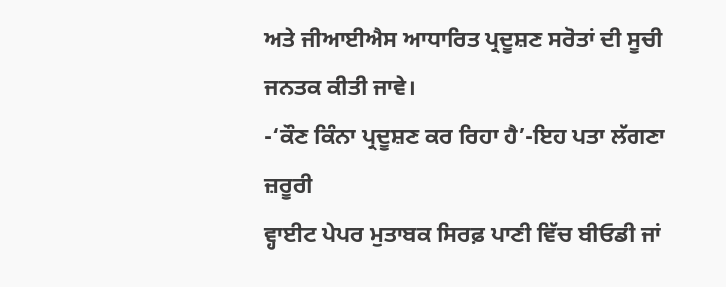ਅਤੇ ਜੀਆਈਐਸ ਆਧਾਰਿਤ ਪ੍ਰਦੂਸ਼ਣ ਸਰੋਤਾਂ ਦੀ ਸੂਚੀ ਜਨਤਕ ਕੀਤੀ ਜਾਵੇ।
-‘ਕੌਣ ਕਿੰਨਾ ਪ੍ਰਦੂਸ਼ਣ ਕਰ ਰਿਹਾ ਹੈ’-ਇਹ ਪਤਾ ਲੱਗਣਾ ਜ਼ਰੂਰੀ
ਵ੍ਹਾਈਟ ਪੇਪਰ ਮੁਤਾਬਕ ਸਿਰਫ਼ ਪਾਣੀ ਵਿੱਚ ਬੀਓਡੀ ਜਾਂ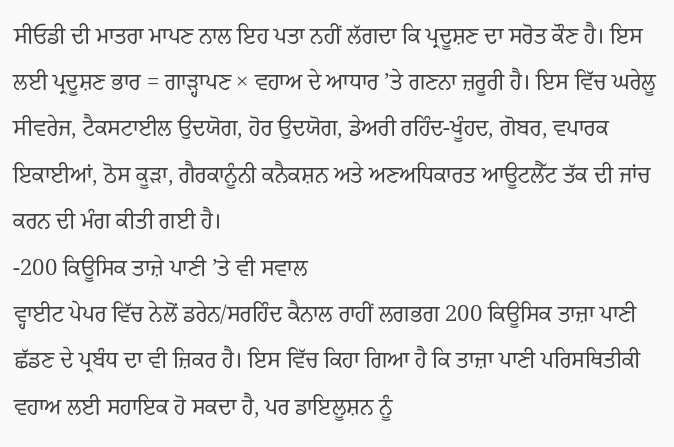ਸੀਓਡੀ ਦੀ ਮਾਤਰਾ ਮਾਪਣ ਨਾਲ ਇਹ ਪਤਾ ਨਹੀਂ ਲੱਗਦਾ ਕਿ ਪ੍ਰਦੂਸ਼ਣ ਦਾ ਸਰੋਤ ਕੌਣ ਹੈ। ਇਸ ਲਈ ਪ੍ਰਦੂਸ਼ਣ ਭਾਰ = ਗਾੜ੍ਹਾਪਣ × ਵਹਾਅ ਦੇ ਆਧਾਰ ’ਤੇ ਗਣਨਾ ਜ਼ਰੂਰੀ ਹੈ। ਇਸ ਵਿੱਚ ਘਰੇਲੂ ਸੀਵਰੇਜ, ਟੈਕਸਟਾਈਲ ਉਦਯੋਗ, ਹੋਰ ਉਦਯੋਗ, ਡੇਅਰੀ ਰਹਿੰਦ-ਖੂੰਹਦ, ਗੋਬਰ, ਵਪਾਰਕ ਇਕਾਈਆਂ, ਠੋਸ ਕੂੜਾ, ਗੈਰਕਾਨੂੰਨੀ ਕਨੈਕਸ਼ਨ ਅਤੇ ਅਣਅਧਿਕਾਰਤ ਆਊਟਲੈੱਟ ਤੱਕ ਦੀ ਜਾਂਚ ਕਰਨ ਦੀ ਮੰਗ ਕੀਤੀ ਗਈ ਹੈ।
-200 ਕਿਊਸਿਕ ਤਾਜ਼ੇ ਪਾਣੀ ’ਤੇ ਵੀ ਸਵਾਲ
ਵ੍ਹਾਈਟ ਪੇਪਰ ਵਿੱਚ ਨੇਲੋਂ ਡਰੇਨ/ਸਰਹਿੰਦ ਕੈਨਾਲ ਰਾਹੀਂ ਲਗਭਗ 200 ਕਿਊਸਿਕ ਤਾਜ਼ਾ ਪਾਣੀ ਛੱਡਣ ਦੇ ਪ੍ਰਬੰਧ ਦਾ ਵੀ ਜ਼ਿਕਰ ਹੈ। ਇਸ ਵਿੱਚ ਕਿਹਾ ਗਿਆ ਹੈ ਕਿ ਤਾਜ਼ਾ ਪਾਣੀ ਪਰਿਸਥਿਤੀਕੀ ਵਹਾਅ ਲਈ ਸਹਾਇਕ ਹੋ ਸਕਦਾ ਹੈ, ਪਰ ਡਾਇਲੂਸ਼ਨ ਨੂੰ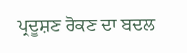ਪ੍ਰਦੂਸ਼ਣ ਰੋਕਣ ਦਾ ਬਦਲ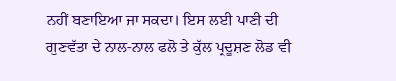ਨਹੀਂ ਬਣਾਇਆ ਜਾ ਸਕਦਾ। ਇਸ ਲਈ ਪਾਣੀ ਦੀ ਗੁਣਵੱਤਾ ਦੇ ਨਾਲ-ਨਾਲ ਫਲੋ ਤੇ ਕੁੱਲ ਪ੍ਰਦੂਸ਼ਣ ਲੋਡ ਵੀ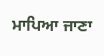ਮਾਪਿਆ ਜਾਣਾ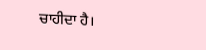ਚਾਹੀਦਾ ਹੈ।